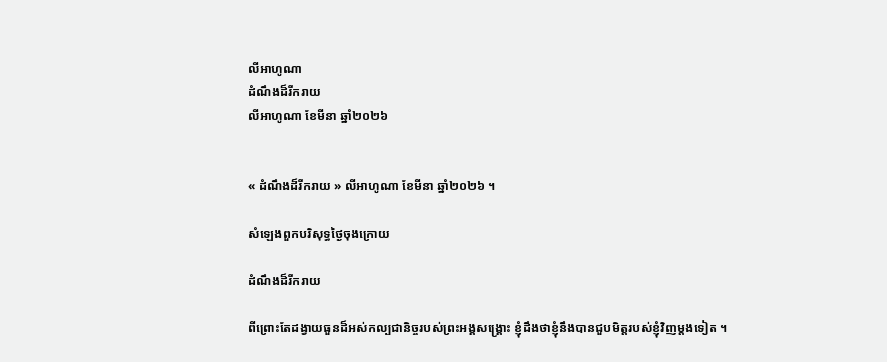លីអាហូណា
ដំណឹងដ៏រីករាយ
លីអាហូណា ខែមីនា ឆ្នាំ២០២៦


« ដំណឹងដ៏រីករាយ » លីអាហូណា ខែមីនា ឆ្នាំ២០២៦ ។

សំឡេងពួកបរិសុទ្ធថ្ងៃចុងក្រោយ

ដំណឹងដ៏រីករាយ

ពីព្រោះតែដង្វាយធួនដ៏អស់កល្បជានិច្ចរបស់ព្រះអង្គសង្រ្គោះ ខ្ញុំដឹងថាខ្ញុំនឹងបានជួបមិត្តរបស់ខ្ញុំវិញម្តងទៀត ។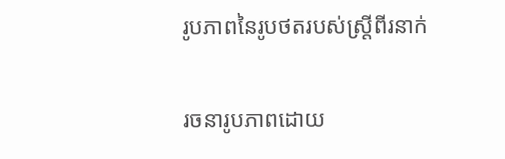រូបភាពនៃរូបថតរបស់ស្ត្រីពីរនាក់

រចនារូបភាពដោយ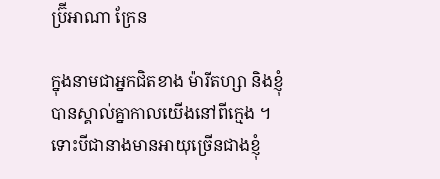ប្រ៊ីអាណា ក្រែន

ក្នុងនាមជាអ្នកជិតខាង ម៉ារីតហ្សា និងខ្ញុំបានស្គាល់គ្នាកាលយើងនៅពីក្មេង ។ ទោះបីជានាងមានអាយុច្រើនជាងខ្ញុំ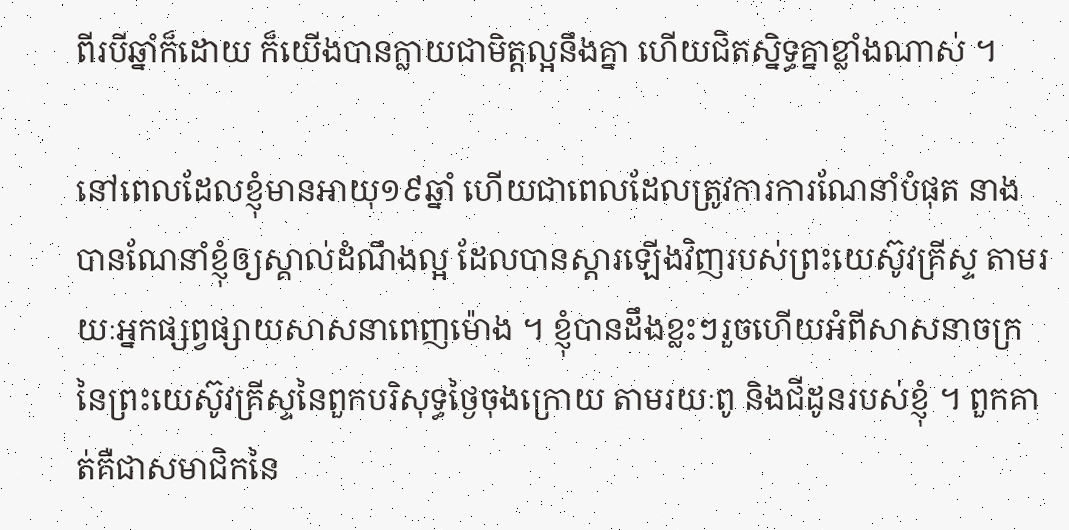ពីរបីឆ្នាំក៏ដោយ ក៏យើងបានក្លាយជាមិត្តល្អនឹងគ្នា ហើយជិតស្និទ្ធគ្នាខ្លាំងណាស់ ។

នៅពេលដែលខ្ញុំមានអាយុ១៩ឆ្នាំ ហើយជាពេលដែលត្រូវការការណែនាំបំផុត នាងបានណែនាំខ្ញុំឲ្យស្គាល់ដំណឹងល្អ ដែលបានស្តារឡើងវិញរបស់ព្រះយេស៊ូវគ្រីស្ទ តាមរយៈអ្នកផ្សព្វផ្សាយសាសនាពេញម៉ោង ។ ខ្ញុំបានដឹងខ្លះៗរួចហើយអំពីសាសនាចក្រនៃព្រះយេស៊ូវគ្រីស្ទនៃពួកបរិសុទ្ធថ្ងៃចុងក្រោយ តាមរយៈពូ និងជីដូនរបស់ខ្ញុំ ។ ពួកគាត់គឺជាសមាជិកនៃ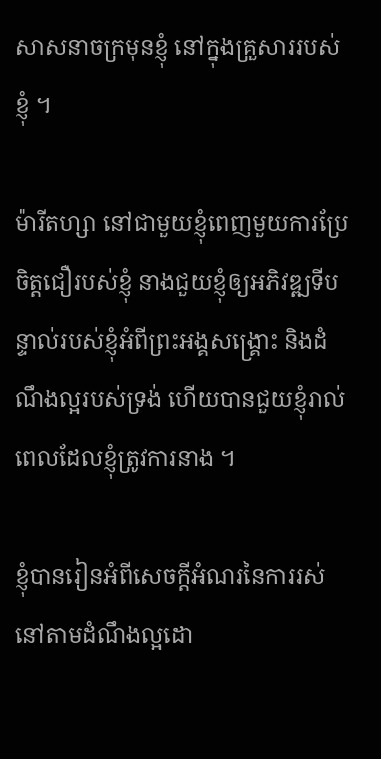សាសនាចក្រមុនខ្ញុំ នៅក្នុងគ្រួសាររបស់ខ្ញុំ ។

ម៉ារីតហ្សា នៅជាមួយខ្ញុំពេញមួយការប្រែចិត្តជឿរបស់ខ្ញុំ នាងជួយខ្ញុំឲ្យអភិវឌ្ឍទីបន្ទាល់របស់ខ្ញុំអំពីព្រះអង្គសង្គ្រោះ និងដំណឹងល្អរបស់ទ្រង់ ហើយបានជួយខ្ញុំរាល់ពេលដែលខ្ញុំត្រូវការនាង ។

ខ្ញុំបានរៀនអំពីសេចក្តីអំណរនៃការរស់នៅតាមដំណឹងល្អដោ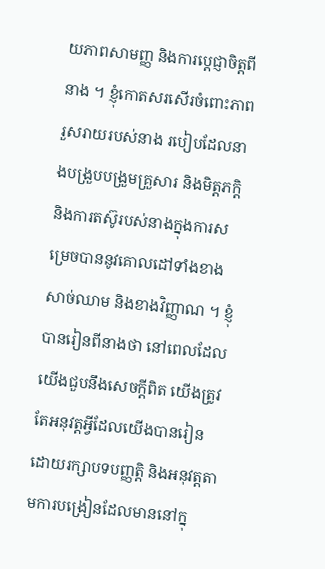យភាពសាមញ្ញ និងការប្តេជ្ញាចិត្តពីនាង ។ ខ្ញុំកោតសរសើរចំពោះភាពរួសរាយរបស់នាង របៀបដែលនាងបង្រួបបង្រួមគ្រួសារ និងមិត្តភក្តិ និងការតស៊ូរបស់នាងក្នុងការសម្រេចបាននូវគោលដៅទាំងខាងសាច់ឈាម និងខាងវិញ្ញាណ ។ ខ្ញុំបានរៀនពីនាងថា នៅពេលដែលយើងជួបនឹងសេចក្តីពិត យើងត្រូវតែអនុវត្តអ្វីដែលយើងបានរៀន ដោយរក្សាបទបញ្ញត្តិ និងអនុវត្តតាមការបង្រៀនដែលមាននៅក្នុ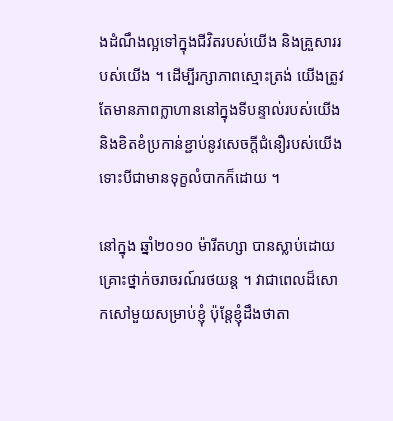ងដំណឹងល្អទៅក្នុងជីវិតរបស់យើង និងគ្រួសាររបស់យើង ។ ដើម្បីរក្សាភាពស្មោះត្រង់ យើងត្រូវតែមានភាពក្លាហាននៅក្នុងទីបន្ទាល់របស់យើង និងខិតខំប្រកាន់ខ្ជាប់នូវសេចក្តីជំនឿរបស់យើង ទោះបីជាមានទុក្ខលំបាកក៏ដោយ ។

នៅក្នុង ឆ្នាំ២០១០ ម៉ារីតហ្សា បានស្លាប់ដោយគ្រោះថ្នាក់ចរាចរណ៍រថយន្ដ ។ វាជាពេលដ៏សោកសៅមួយសម្រាប់ខ្ញុំ ប៉ុន្តែខ្ញុំដឹងថាតា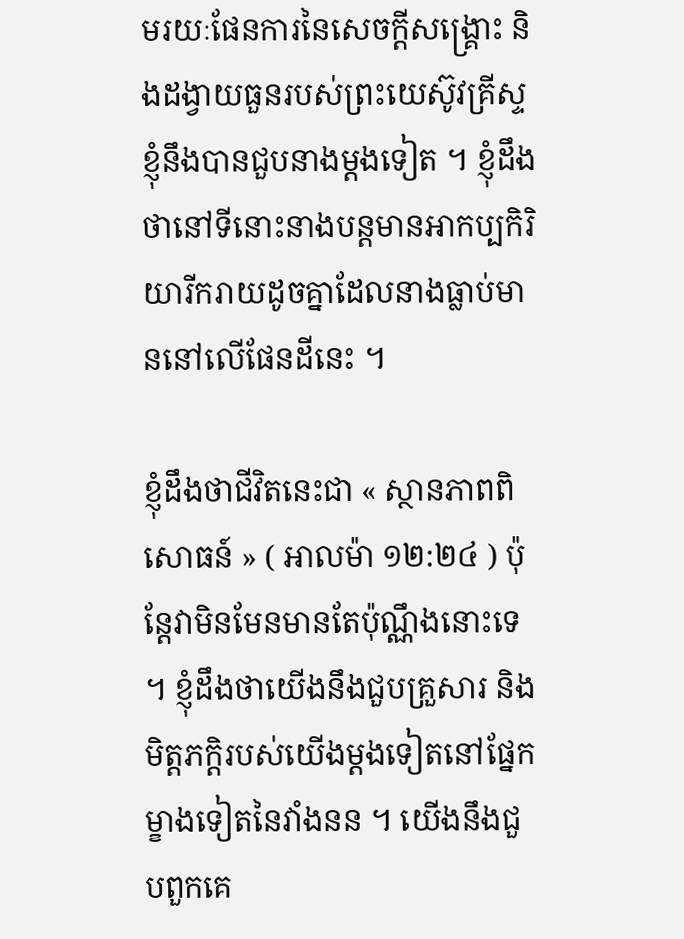មរយៈផែនការនៃសេចក្ដីសង្រ្គោះ និងដង្វាយធួនរបស់ព្រះយេស៊ូវគ្រីស្ទ ខ្ញុំនឹងបានជួបនាងម្តងទៀត ។ ខ្ញុំដឹងថានៅទីនោះនាងបន្តមានអាកប្បកិរិយារីករាយដូចគ្នាដែលនាងធ្លាប់មាននៅលើផែនដីនេះ ។

ខ្ញុំដឹងថាជីវិតនេះជា « ស្ថានភាពពិសោធន៍ » ( អាលម៉ា ១២:២៤ ) ប៉ុន្ដែវាមិនមែនមានតែប៉ុណ្ណឹងនោះទេ ។ ខ្ញុំដឹងថាយើងនឹងជួបគ្រួសារ និងមិត្តភក្តិរបស់យើងម្តងទៀតនៅផ្នែកម្ខាងទៀតនៃវាំងនន ។ យើងនឹងជួបពួកគេ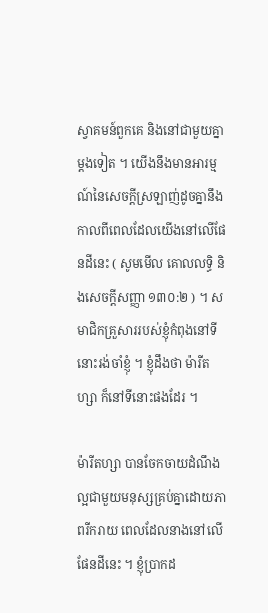ស្វាគមន៍ពួកគេ និងនៅជាមួយគ្នាម្តងទៀត ។ យើងនឹងមានអារម្មណ៍នៃសេចក្តីស្រឡាញ់ដូចគ្នានឹងកាលពីពេលដែលយើងនៅលើផែនដីនេះ ( សូមមើល គោលលទ្ធិ និងសេចក្ដីសញ្ញា ១៣០:២ ) ។ សមាជិកគ្រួសាររបស់ខ្ញុំកំពុងនៅទីនោះរង់ចាំខ្ញុំ ។ ខ្ញុំដឹងថា ម៉ារីតហ្សា ក៏នៅទីនោះផងដែរ ។

ម៉ារីតហ្សា បានចែកចាយដំណឹងល្អជាមួយមនុស្សគ្រប់គ្នាដោយភាពរីករាយ ពេលដែលនាងនៅលើផែនដីនេះ ។ ខ្ញុំប្រាកដ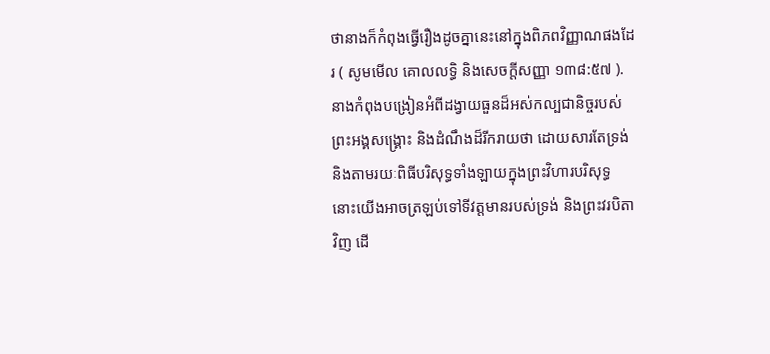ថានាងក៏កំពុងធ្វើរឿងដូចគ្នានេះនៅក្នុងពិភពវិញ្ញាណផងដែរ ( សូមមើល គោលលទ្ធិ និងសេចក្ដីសញ្ញា ១៣៨:៥៧ ). នាងកំពុងបង្រៀនអំពីដង្វាយធួនដ៏អស់កល្បជានិច្ចរបស់ព្រះអង្គសង្រ្គោះ និងដំណឹងដ៏រីករាយថា ដោយសារតែទ្រង់ និងតាមរយៈពិធីបរិសុទ្ធទាំងឡាយក្នុងព្រះវិហារបរិសុទ្ធ នោះយើងអាចត្រឡប់ទៅទីវត្តមានរបស់ទ្រង់ និងព្រះវរបិតាវិញ ដើ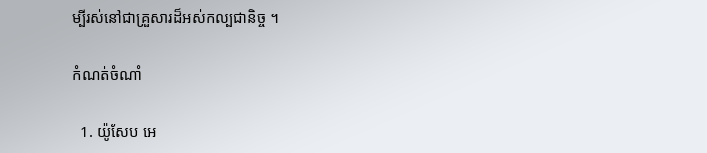ម្បីរស់នៅជាគ្រួសារដ៏អស់កល្បជានិច្ច ។

កំណត់ចំណាំ

  1. យ៉ូសែប អេ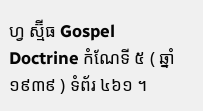ហ្វ ស្ម៊ីធ Gospel Doctrine កំណែទី ៥ ( ឆ្នាំ១៩៣៩ ) ទំព័រ ៤៦១ ។